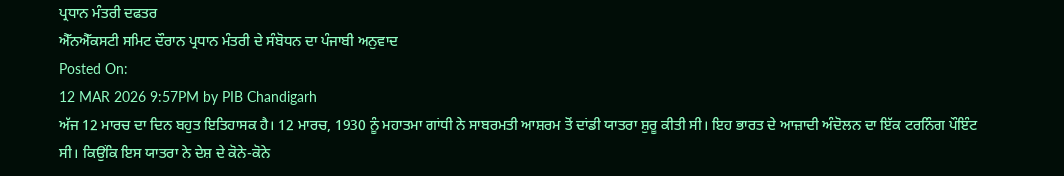ਪ੍ਰਧਾਨ ਮੰਤਰੀ ਦਫਤਰ
ਐੱਨਐੱਕਸਟੀ ਸਮਿਟ ਦੌਰਾਨ ਪ੍ਰਧਾਨ ਮੰਤਰੀ ਦੇ ਸੰਬੋਧਨ ਦਾ ਪੰਜਾਬੀ ਅਨੁਵਾਦ
Posted On:
12 MAR 2026 9:57PM by PIB Chandigarh
ਅੱਜ 12 ਮਾਰਚ ਦਾ ਦਿਨ ਬਹੁਤ ਇਤਿਹਾਸਕ ਹੈ। 12 ਮਾਰਚ, 1930 ਨੂੰ ਮਹਾਤਮਾ ਗਾਂਧੀ ਨੇ ਸਾਬਰਮਤੀ ਆਸ਼ਰਮ ਤੋਂ ਦਾਂਡੀ ਯਾਤਰਾ ਸ਼ੁਰੂ ਕੀਤੀ ਸੀ। ਇਹ ਭਾਰਤ ਦੇ ਆਜ਼ਾਦੀ ਅੰਦੋਲਨ ਦਾ ਇੱਕ ਟਰਨਿੰਗ ਪੌਇੰਟ ਸੀ। ਕਿਉਂਕਿ ਇਸ ਯਾਤਰਾ ਨੇ ਦੇਸ਼ ਦੇ ਕੋਨੇ-ਕੋਨੇ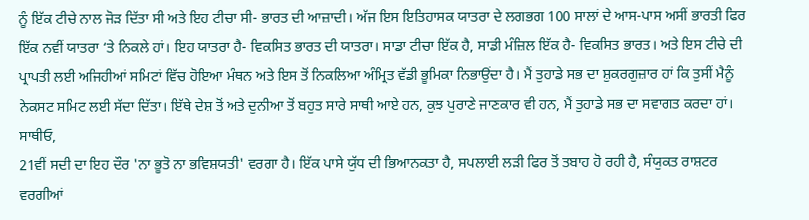ਨੂੰ ਇੱਕ ਟੀਚੇ ਨਾਲ ਜੋੜ ਦਿੱਤਾ ਸੀ ਅਤੇ ਇਹ ਟੀਚਾ ਸੀ- ਭਾਰਤ ਦੀ ਆਜ਼ਾਦੀ। ਅੱਜ ਇਸ ਇਤਿਹਾਸਕ ਯਾਤਰਾ ਦੇ ਲਗਭਗ 100 ਸਾਲਾਂ ਦੇ ਆਸ-ਪਾਸ ਅਸੀਂ ਭਾਰਤੀ ਫਿਰ ਇੱਕ ਨਵੀਂ ਯਾਤਰਾ ‘ਤੇ ਨਿਕਲੇ ਹਾਂ। ਇਹ ਯਾਤਰਾ ਹੈ- ਵਿਕਸਿਤ ਭਾਰਤ ਦੀ ਯਾਤਰਾ। ਸਾਡਾ ਟੀਚਾ ਇੱਕ ਹੈ, ਸਾਡੀ ਮੰਜ਼ਿਲ ਇੱਕ ਹੈ- ਵਿਕਸਿਤ ਭਾਰਤ। ਅਤੇ ਇਸ ਟੀਚੇ ਦੀ ਪ੍ਰਾਪਤੀ ਲਈ ਅਜਿਹੀਆਂ ਸਮਿਟਾਂ ਵਿੱਚ ਹੋਇਆ ਮੰਥਨ ਅਤੇ ਇਸ ਤੋਂ ਨਿਕਲਿਆ ਅੰਮ੍ਰਿਤ ਵੱਡੀ ਭੂਮਿਕਾ ਨਿਭਾਉਂਦਾ ਹੈ। ਮੈਂ ਤੁਹਾਡੇ ਸਭ ਦਾ ਸ਼ੁਕਰਗੁਜ਼ਾਰ ਹਾਂ ਕਿ ਤੁਸੀਂ ਮੈਨੂੰ ਨੇਕਸਟ ਸਮਿਟ ਲਈ ਸੱਦਾ ਦਿੱਤਾ। ਇੱਥੇ ਦੇਸ਼ ਤੋਂ ਅਤੇ ਦੁਨੀਆ ਤੋਂ ਬਹੁਤ ਸਾਰੇ ਸਾਥੀ ਆਏ ਹਨ, ਕੁਝ ਪੁਰਾਣੇ ਜਾਣਕਾਰ ਵੀ ਹਨ, ਮੈਂ ਤੁਹਾਡੇ ਸਭ ਦਾ ਸਵਾਗਤ ਕਰਦਾ ਹਾਂ।
ਸਾਥੀਓ,
21ਵੀਂ ਸਦੀ ਦਾ ਇਹ ਦੌਰ 'ਨਾ ਭੂਤੋ ਨਾ ਭਵਿਸ਼ਯਤੀ' ਵਰਗਾ ਹੈ। ਇੱਕ ਪਾਸੇ ਯੁੱਧ ਦੀ ਭਿਆਨਕਤਾ ਹੈ, ਸਪਲਾਈ ਲੜੀ ਫਿਰ ਤੋਂ ਤਬਾਹ ਹੋ ਰਹੀ ਹੈ, ਸੰਯੁਕਤ ਰਾਸ਼ਟਰ ਵਰਗੀਆਂ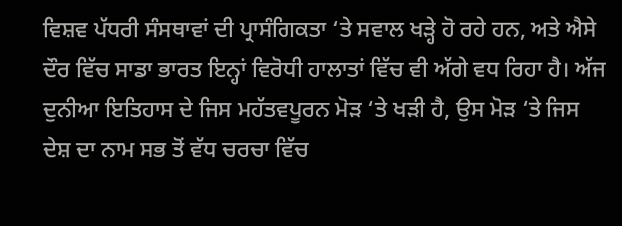ਵਿਸ਼ਵ ਪੱਧਰੀ ਸੰਸਥਾਵਾਂ ਦੀ ਪ੍ਰਾਸੰਗਿਕਤਾ ‘ਤੇ ਸਵਾਲ ਖੜ੍ਹੇ ਹੋ ਰਹੇ ਹਨ, ਅਤੇ ਐਸੇ ਦੌਰ ਵਿੱਚ ਸਾਡਾ ਭਾਰਤ ਇਨ੍ਹਾਂ ਵਿਰੋਧੀ ਹਾਲਾਤਾਂ ਵਿੱਚ ਵੀ ਅੱਗੇ ਵਧ ਰਿਹਾ ਹੈ। ਅੱਜ ਦੁਨੀਆ ਇਤਿਹਾਸ ਦੇ ਜਿਸ ਮਹੱਤਵਪੂਰਨ ਮੋੜ ‘ਤੇ ਖੜੀ ਹੈ, ਉਸ ਮੋੜ ‘ਤੇ ਜਿਸ ਦੇਸ਼ ਦਾ ਨਾਮ ਸਭ ਤੋਂ ਵੱਧ ਚਰਚਾ ਵਿੱਚ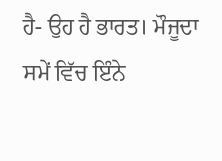ਹੈ- ਉਹ ਹੈ ਭਾਰਤ। ਮੌਜੂਦਾ ਸਮੇਂ ਵਿੱਚ ਇੰਨੇ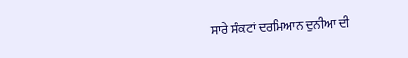ਸਾਰੇ ਸੰਕਟਾਂ ਦਰਮਿਆਨ ਦੁਨੀਆ ਦੀ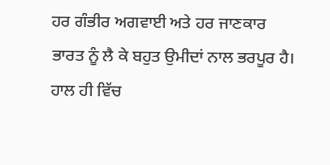ਹਰ ਗੰਭੀਰ ਅਗਵਾਈ ਅਤੇ ਹਰ ਜਾਣਕਾਰ ਭਾਰਤ ਨੂੰ ਲੈ ਕੇ ਬਹੁਤ ਉਮੀਦਾਂ ਨਾਲ ਭਰਪੂਰ ਹੈ। ਹਾਲ ਹੀ ਵਿੱਚ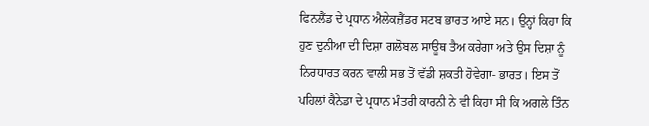ਫਿਨਲੈਂਡ ਦੇ ਪ੍ਰਧਾਨ ਐਲੇਕਜ਼ੈਂਡਰ ਸਟਬ ਭਾਰਤ ਆਏ ਸਨ। ਉਨ੍ਹਾਂ ਕਿਹਾ ਕਿ ਹੁਣ ਦੁਨੀਆ ਦੀ ਦਿਸ਼ਾ ਗਲੋਬਲ ਸਾਊਥ ਤੈਅ ਕਰੇਗਾ ਅਤੇ ਉਸ ਦਿਸ਼ਾ ਨੂੰ ਨਿਰਧਾਰਤ ਕਰਨ ਵਾਲੀ ਸਭ ਤੋਂ ਵੱਡੀ ਸ਼ਕਤੀ ਹੋਵੇਗਾ- ਭਾਰਤ। ਇਸ ਤੋਂ ਪਹਿਲਾਂ ਕੈਨੇਡਾ ਦੇ ਪ੍ਰਧਾਨ ਮੰਤਰੀ ਕਾਰਨੀ ਨੇ ਵੀ ਕਿਹਾ ਸੀ ਕਿ ਅਗਲੇ ਤਿੰਨ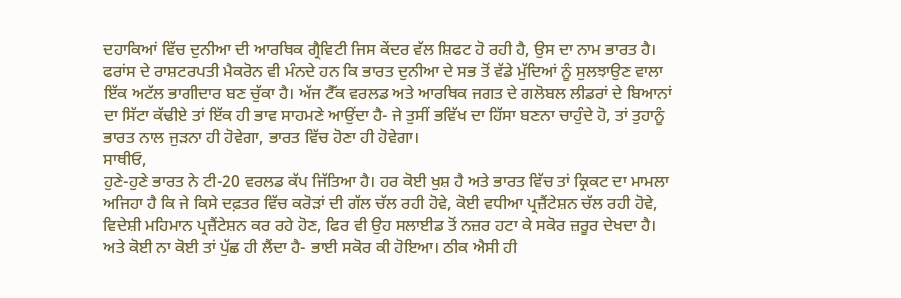ਦਹਾਕਿਆਂ ਵਿੱਚ ਦੁਨੀਆ ਦੀ ਆਰਥਿਕ ਗ੍ਰੈਵਿਟੀ ਜਿਸ ਕੇਂਦਰ ਵੱਲ ਸ਼ਿਫਟ ਹੋ ਰਹੀ ਹੈ, ਉਸ ਦਾ ਨਾਮ ਭਾਰਤ ਹੈ। ਫਰਾਂਸ ਦੇ ਰਾਸ਼ਟਰਪਤੀ ਮੈਕਰੋਨ ਵੀ ਮੰਨਦੇ ਹਨ ਕਿ ਭਾਰਤ ਦੁਨੀਆ ਦੇ ਸਭ ਤੋਂ ਵੱਡੇ ਮੁੱਦਿਆਂ ਨੂੰ ਸੁਲਝਾਉਣ ਵਾਲਾ ਇੱਕ ਅਟੱਲ ਭਾਗੀਦਾਰ ਬਣ ਚੁੱਕਾ ਹੈ। ਅੱਜ ਟੈੱਕ ਵਰਲਡ ਅਤੇ ਆਰਥਿਕ ਜਗਤ ਦੇ ਗਲੋਬਲ ਲੀਡਰਾਂ ਦੇ ਬਿਆਨਾਂ ਦਾ ਸਿੱਟਾ ਕੱਢੀਏ ਤਾਂ ਇੱਕ ਹੀ ਭਾਵ ਸਾਹਮਣੇ ਆਉਂਦਾ ਹੈ- ਜੇ ਤੁਸੀਂ ਭਵਿੱਖ ਦਾ ਹਿੱਸਾ ਬਣਨਾ ਚਾਹੁੰਦੇ ਹੋ, ਤਾਂ ਤੁਹਾਨੂੰ ਭਾਰਤ ਨਾਲ ਜੁੜਨਾ ਹੀ ਹੋਵੇਗਾ, ਭਾਰਤ ਵਿੱਚ ਹੋਣਾ ਹੀ ਹੋਵੇਗਾ।
ਸਾਥੀਓ,
ਹੁਣੇ-ਹੁਣੇ ਭਾਰਤ ਨੇ ਟੀ-20 ਵਰਲਡ ਕੱਪ ਜਿੱਤਿਆ ਹੈ। ਹਰ ਕੋਈ ਖੁਸ਼ ਹੈ ਅਤੇ ਭਾਰਤ ਵਿੱਚ ਤਾਂ ਕ੍ਰਿਕਟ ਦਾ ਮਾਮਲਾ ਅਜਿਹਾ ਹੈ ਕਿ ਜੇ ਕਿਸੇ ਦਫ਼ਤਰ ਵਿੱਚ ਕਰੋੜਾਂ ਦੀ ਗੱਲ ਚੱਲ ਰਹੀ ਹੋਵੇ, ਕੋਈ ਵਧੀਆ ਪ੍ਰਜ਼ੈਂਟੇਸ਼ਨ ਚੱਲ ਰਹੀ ਹੋਵੇ, ਵਿਦੇਸ਼ੀ ਮਹਿਮਾਨ ਪ੍ਰਜ਼ੈਂਟੇਸ਼ਨ ਕਰ ਰਹੇ ਹੋਣ, ਫਿਰ ਵੀ ਉਹ ਸਲਾਈਡ ਤੋਂ ਨਜ਼ਰ ਹਟਾ ਕੇ ਸਕੋਰ ਜ਼ਰੂਰ ਦੇਖਦਾ ਹੈ। ਅਤੇ ਕੋਈ ਨਾ ਕੋਈ ਤਾਂ ਪੁੱਛ ਹੀ ਲੈਂਦਾ ਹੈ- ਭਾਈ ਸਕੋਰ ਕੀ ਹੋਇਆ। ਠੀਕ ਐਸੀ ਹੀ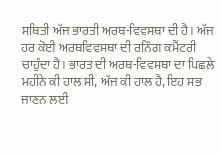ਸਥਿਤੀ ਅੱਜ ਭਾਰਤੀ ਅਰਥ-ਵਿਵਸਥਾ ਦੀ ਹੈ। ਅੱਜ ਹਰ ਕੋਈ ਅਰਥਵਿਵਸਥਾ ਦੀ ਰਨਿੰਗ ਕਮੈਂਟਰੀ ਚਾਹੁੰਦਾ ਹੈ। ਭਾਰਤ ਦੀ ਅਰਥ-ਵਿਵਸਥਾ ਦਾ ਪਿਛਲੇ ਮਹੀਨੇ ਕੀ ਹਾਲ ਸੀ, ਅੱਜ ਕੀ ਹਾਲ ਹੈ, ਇਹ ਸਭ ਜਾਣਨ ਲਈ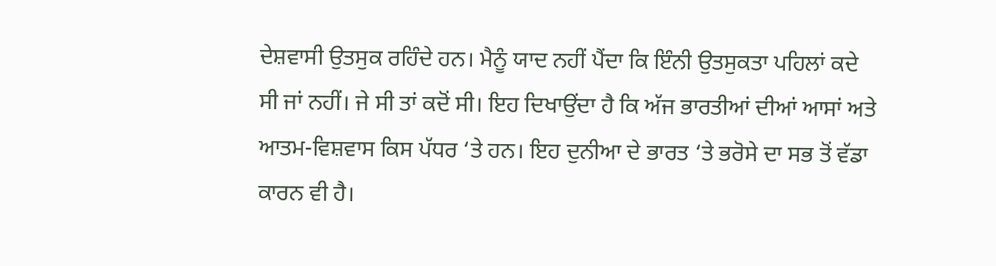ਦੇਸ਼ਵਾਸੀ ਉਤਸੁਕ ਰਹਿੰਦੇ ਹਨ। ਮੈਨੂੰ ਯਾਦ ਨਹੀਂ ਪੈਂਦਾ ਕਿ ਇੰਨੀ ਉਤਸੁਕਤਾ ਪਹਿਲਾਂ ਕਦੇ ਸੀ ਜਾਂ ਨਹੀਂ। ਜੇ ਸੀ ਤਾਂ ਕਦੋਂ ਸੀ। ਇਹ ਦਿਖਾਉਂਦਾ ਹੈ ਕਿ ਅੱਜ ਭਾਰਤੀਆਂ ਦੀਆਂ ਆਸਾਂ ਅਤੇ ਆਤਮ-ਵਿਸ਼ਵਾਸ ਕਿਸ ਪੱਧਰ ‘ਤੇ ਹਨ। ਇਹ ਦੁਨੀਆ ਦੇ ਭਾਰਤ ‘ਤੇ ਭਰੋਸੇ ਦਾ ਸਭ ਤੋਂ ਵੱਡਾ ਕਾਰਨ ਵੀ ਹੈ।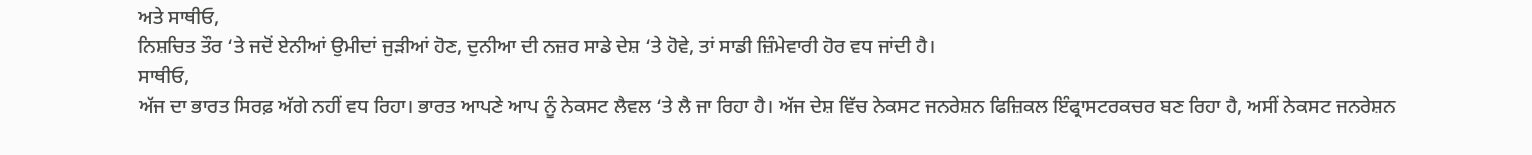ਅਤੇ ਸਾਥੀਓ,
ਨਿਸ਼ਚਿਤ ਤੌਰ ‘ਤੇ ਜਦੋਂ ਏਨੀਆਂ ਉਮੀਦਾਂ ਜੁੜੀਆਂ ਹੋਣ, ਦੁਨੀਆ ਦੀ ਨਜ਼ਰ ਸਾਡੇ ਦੇਸ਼ ‘ਤੇ ਹੋਵੇ, ਤਾਂ ਸਾਡੀ ਜ਼ਿੰਮੇਵਾਰੀ ਹੋਰ ਵਧ ਜਾਂਦੀ ਹੈ।
ਸਾਥੀਓ,
ਅੱਜ ਦਾ ਭਾਰਤ ਸਿਰਫ਼ ਅੱਗੇ ਨਹੀਂ ਵਧ ਰਿਹਾ। ਭਾਰਤ ਆਪਣੇ ਆਪ ਨੂੰ ਨੇਕਸਟ ਲੈਵਲ ‘ਤੇ ਲੈ ਜਾ ਰਿਹਾ ਹੈ। ਅੱਜ ਦੇਸ਼ ਵਿੱਚ ਨੇਕਸਟ ਜਨਰੇਸ਼ਨ ਫਿਜ਼ਿਕਲ ਇੰਫ੍ਰਾਸਟਰਕਚਰ ਬਣ ਰਿਹਾ ਹੈ, ਅਸੀਂ ਨੇਕਸਟ ਜਨਰੇਸ਼ਨ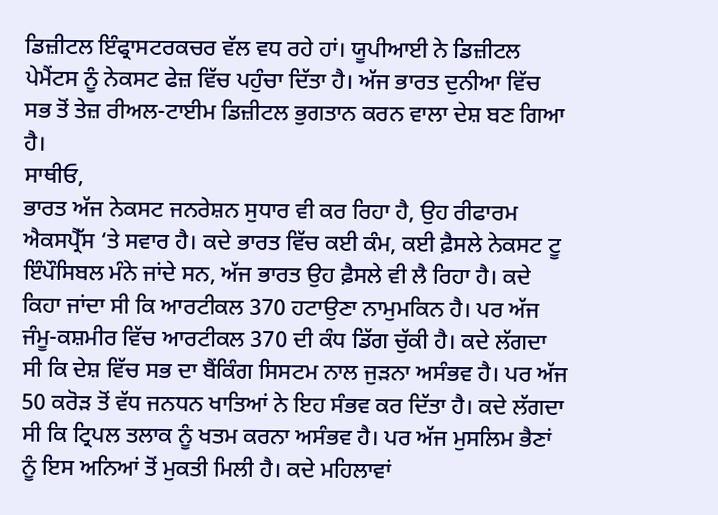ਡਿਜ਼ੀਟਲ ਇੰਫ੍ਰਾਸਟਰਕਚਰ ਵੱਲ ਵਧ ਰਹੇ ਹਾਂ। ਯੂਪੀਆਈ ਨੇ ਡਿਜ਼ੀਟਲ ਪੇਮੈਂਟਸ ਨੂੰ ਨੇਕਸਟ ਫੇਜ਼ ਵਿੱਚ ਪਹੁੰਚਾ ਦਿੱਤਾ ਹੈ। ਅੱਜ ਭਾਰਤ ਦੁਨੀਆ ਵਿੱਚ ਸਭ ਤੋਂ ਤੇਜ਼ ਰੀਅਲ-ਟਾਈਮ ਡਿਜ਼ੀਟਲ ਭੁਗਤਾਨ ਕਰਨ ਵਾਲਾ ਦੇਸ਼ ਬਣ ਗਿਆ ਹੈ।
ਸਾਥੀਓ,
ਭਾਰਤ ਅੱਜ ਨੇਕਸਟ ਜਨਰੇਸ਼ਨ ਸੁਧਾਰ ਵੀ ਕਰ ਰਿਹਾ ਹੈ, ਉਹ ਰੀਫਾਰਮ ਐਕਸਪ੍ਰੈੱਸ ‘ਤੇ ਸਵਾਰ ਹੈ। ਕਦੇ ਭਾਰਤ ਵਿੱਚ ਕਈ ਕੰਮ, ਕਈ ਫ਼ੈਸਲੇ ਨੇਕਸਟ ਟੂ ਇੰਪੌਸਿਬਲ ਮੰਨੇ ਜਾਂਦੇ ਸਨ, ਅੱਜ ਭਾਰਤ ਉਹ ਫ਼ੈਸਲੇ ਵੀ ਲੈ ਰਿਹਾ ਹੈ। ਕਦੇ ਕਿਹਾ ਜਾਂਦਾ ਸੀ ਕਿ ਆਰਟੀਕਲ 370 ਹਟਾਉਣਾ ਨਾਮੁਮਕਿਨ ਹੈ। ਪਰ ਅੱਜ ਜੰਮੂ-ਕਸ਼ਮੀਰ ਵਿੱਚ ਆਰਟੀਕਲ 370 ਦੀ ਕੰਧ ਡਿੱਗ ਚੁੱਕੀ ਹੈ। ਕਦੇ ਲੱਗਦਾ ਸੀ ਕਿ ਦੇਸ਼ ਵਿੱਚ ਸਭ ਦਾ ਬੈਂਕਿੰਗ ਸਿਸਟਮ ਨਾਲ ਜੁੜਨਾ ਅਸੰਭਵ ਹੈ। ਪਰ ਅੱਜ 50 ਕਰੋੜ ਤੋਂ ਵੱਧ ਜਨਧਨ ਖਾਤਿਆਂ ਨੇ ਇਹ ਸੰਭਵ ਕਰ ਦਿੱਤਾ ਹੈ। ਕਦੇ ਲੱਗਦਾ ਸੀ ਕਿ ਟ੍ਰਿਪਲ ਤਲਾਕ ਨੂੰ ਖਤਮ ਕਰਨਾ ਅਸੰਭਵ ਹੈ। ਪਰ ਅੱਜ ਮੁਸਲਿਮ ਭੈਣਾਂ ਨੂੰ ਇਸ ਅਨਿਆਂ ਤੋਂ ਮੁਕਤੀ ਮਿਲੀ ਹੈ। ਕਦੇ ਮਹਿਲਾਵਾਂ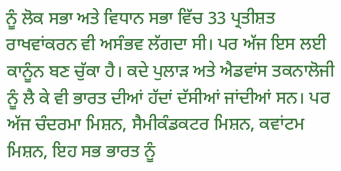ਨੂੰ ਲੋਕ ਸਭਾ ਅਤੇ ਵਿਧਾਨ ਸਭਾ ਵਿੱਚ 33 ਪ੍ਰਤੀਸ਼ਤ ਰਾਖਵਾਂਕਰਨ ਵੀ ਅਸੰਭਵ ਲੱਗਦਾ ਸੀ। ਪਰ ਅੱਜ ਇਸ ਲਈ ਕਾਨੂੰਨ ਬਣ ਚੁੱਕਾ ਹੈ। ਕਦੇ ਪੁਲਾੜ ਅਤੇ ਐਡਵਾਂਸ ਤਕਨਾਲੋਜੀ ਨੂੰ ਲੈ ਕੇ ਵੀ ਭਾਰਤ ਦੀਆਂ ਹੱਦਾਂ ਦੱਸੀਆਂ ਜਾਂਦੀਆਂ ਸਨ। ਪਰ ਅੱਜ ਚੰਦਰਮਾ ਮਿਸ਼ਨ, ਸੈਮੀਕੰਡਕਟਰ ਮਿਸ਼ਨ, ਕਵਾਂਟਮ ਮਿਸ਼ਨ, ਇਹ ਸਭ ਭਾਰਤ ਨੂੰ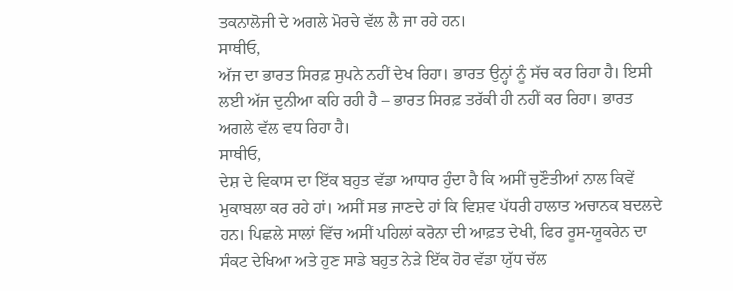ਤਕਨਾਲੋਜੀ ਦੇ ਅਗਲੇ ਮੋਰਚੇ ਵੱਲ ਲੈ ਜਾ ਰਹੇ ਹਨ।
ਸਾਥੀਓ,
ਅੱਜ ਦਾ ਭਾਰਤ ਸਿਰਫ਼ ਸੁਪਨੇ ਨਹੀਂ ਦੇਖ ਰਿਹਾ। ਭਾਰਤ ਉਨ੍ਹਾਂ ਨੂੰ ਸੱਚ ਕਰ ਰਿਹਾ ਹੈ। ਇਸੀ ਲਈ ਅੱਜ ਦੁਨੀਆ ਕਹਿ ਰਹੀ ਹੈ – ਭਾਰਤ ਸਿਰਫ਼ ਤਰੱਕੀ ਹੀ ਨਹੀਂ ਕਰ ਰਿਹਾ। ਭਾਰਤ ਅਗਲੇ ਵੱਲ ਵਧ ਰਿਹਾ ਹੈ।
ਸਾਥੀਓ,
ਦੇਸ਼ ਦੇ ਵਿਕਾਸ ਦਾ ਇੱਕ ਬਹੁਤ ਵੱਡਾ ਆਧਾਰ ਹੁੰਦਾ ਹੈ ਕਿ ਅਸੀਂ ਚੁਣੌਤੀਆਂ ਨਾਲ ਕਿਵੇਂ ਮੁਕਾਬਲਾ ਕਰ ਰਹੇ ਹਾਂ। ਅਸੀਂ ਸਭ ਜਾਣਦੇ ਹਾਂ ਕਿ ਵਿਸ਼ਵ ਪੱਧਰੀ ਹਾਲਾਤ ਅਚਾਨਕ ਬਦਲਦੇ ਹਨ। ਪਿਛਲੇ ਸਾਲਾਂ ਵਿੱਚ ਅਸੀਂ ਪਹਿਲਾਂ ਕਰੋਨਾ ਦੀ ਆਫ਼ਤ ਦੇਖੀ, ਫਿਰ ਰੂਸ-ਯੂਕਰੇਨ ਦਾ ਸੰਕਟ ਦੇਖਿਆ ਅਤੇ ਹੁਣ ਸਾਡੇ ਬਹੁਤ ਨੇੜੇ ਇੱਕ ਹੋਰ ਵੱਡਾ ਯੁੱਧ ਚੱਲ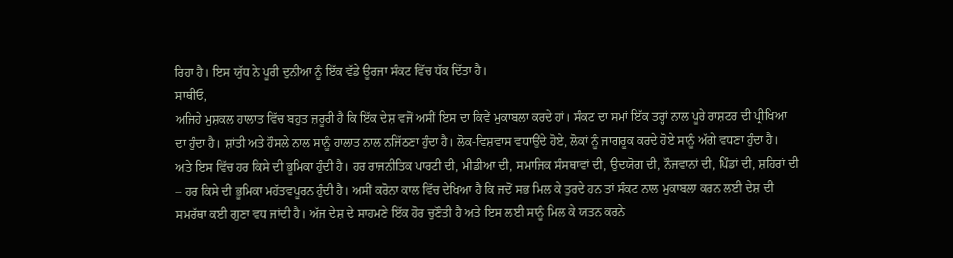ਰਿਹਾ ਹੈ। ਇਸ ਯੁੱਧ ਨੇ ਪੂਰੀ ਦੁਨੀਆ ਨੂੰ ਇੱਕ ਵੱਡੇ ਊਰਜਾ ਸੰਕਟ ਵਿੱਚ ਧੱਕ ਦਿੱਤਾ ਹੈ।
ਸਾਥੀਓ,
ਅਜਿਹੇ ਮੁਸ਼ਕਲ ਹਾਲਾਤ ਵਿੱਚ ਬਹੁਤ ਜ਼ਰੂਰੀ ਹੈ ਕਿ ਇੱਕ ਦੇਸ਼ ਵਜੋਂ ਅਸੀਂ ਇਸ ਦਾ ਕਿਵੇਂ ਮੁਕਾਬਲਾ ਕਰਦੇ ਹਾਂ। ਸੰਕਟ ਦਾ ਸਮਾਂ ਇੱਕ ਤਰ੍ਹਾਂ ਨਾਲ ਪੂਰੇ ਰਾਸ਼ਟਰ ਦੀ ਪ੍ਰੀਖਿਆ ਦਾ ਹੁੰਦਾ ਹੈ। ਸ਼ਾਂਤੀ ਅਤੇ ਹੌਸਲੇ ਨਾਲ ਸਾਨੂੰ ਹਾਲਾਤ ਨਾਲ ਨਜਿੱਠਣਾ ਹੁੰਦਾ ਹੈ। ਲੋਕ-ਵਿਸ਼ਵਾਸ ਵਧਾਉਂਦੇ ਹੋਏ, ਲੋਕਾਂ ਨੂੰ ਜਾਗਰੂਕ ਕਰਦੇ ਹੋਏ ਸਾਨੂੰ ਅੱਗੇ ਵਧਣਾ ਹੁੰਦਾ ਹੈ। ਅਤੇ ਇਸ ਵਿੱਚ ਹਰ ਕਿਸੇ ਦੀ ਭੂਮਿਕਾ ਹੁੰਦੀ ਹੈ। ਹਰ ਰਾਜਨੀਤਿਕ ਪਾਰਟੀ ਦੀ, ਮੀਡੀਆ ਦੀ, ਸਮਾਜਿਕ ਸੰਸਥਾਵਾਂ ਦੀ, ਉਦਯੋਗ ਦੀ, ਨੌਜਵਾਨਾਂ ਦੀ, ਪਿੰਡਾਂ ਦੀ, ਸ਼ਹਿਰਾਂ ਦੀ – ਹਰ ਕਿਸੇ ਦੀ ਭੂਮਿਕਾ ਮਹੱਤਵਪੂਰਨ ਹੁੰਦੀ ਹੈ। ਅਸੀਂ ਕਰੋਨਾ ਕਾਲ ਵਿੱਚ ਦੇਖਿਆ ਹੈ ਕਿ ਜਦੋਂ ਸਭ ਮਿਲ ਕੇ ਤੁਰਦੇ ਹਨ ਤਾਂ ਸੰਕਟ ਨਾਲ ਮੁਕਾਬਲਾ ਕਰਨ ਲਈ ਦੇਸ਼ ਦੀ ਸਮਰੱਥਾ ਕਈ ਗੁਣਾ ਵਧ ਜਾਂਦੀ ਹੈ। ਅੱਜ ਦੇਸ਼ ਦੇ ਸਾਹਮਣੇ ਇੱਕ ਹੋਰ ਚੁਣੌਤੀ ਹੈ ਅਤੇ ਇਸ ਲਈ ਸਾਨੂੰ ਮਿਲ ਕੇ ਯਤਨ ਕਰਨੇ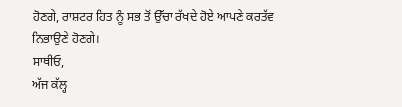ਹੋਣਗੇ, ਰਾਸ਼ਟਰ ਹਿਤ ਨੂੰ ਸਭ ਤੋਂ ਉੱਚਾ ਰੱਖਦੇ ਹੋਏ ਆਪਣੇ ਕਰਤੱਵ ਨਿਭਾਉਣੇ ਹੋਣਗੇ।
ਸਾਥੀਓ,
ਅੱਜ ਕੱਲ੍ਹ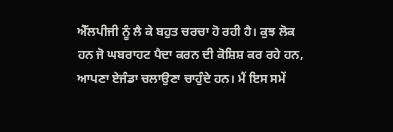ਐੱਲਪੀਜੀ ਨੂੰ ਲੈ ਕੇ ਬਹੁਤ ਚਰਚਾ ਹੋ ਰਹੀ ਹੈ। ਕੁਝ ਲੋਕ ਹਨ ਜੋ ਘਬਰਾਹਟ ਪੈਦਾ ਕਰਨ ਦੀ ਕੋਸ਼ਿਸ਼ ਕਰ ਰਹੇ ਹਨ, ਆਪਣਾ ਏਜੰਡਾ ਚਲਾਉਣਾ ਚਾਹੁੰਦੇ ਹਨ। ਮੈਂ ਇਸ ਸਮੇਂ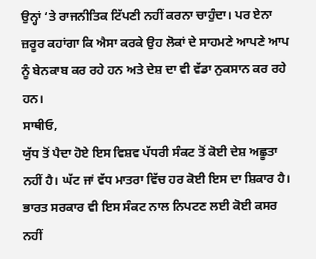ਉਨ੍ਹਾਂ ‘ਤੇ ਰਾਜਨੀਤਿਕ ਟਿੱਪਣੀ ਨਹੀਂ ਕਰਨਾ ਚਾਹੁੰਦਾ। ਪਰ ਏਨਾ ਜ਼ਰੂਰ ਕਹਾਂਗਾ ਕਿ ਐਸਾ ਕਰਕੇ ਉਹ ਲੋਕਾਂ ਦੇ ਸਾਹਮਣੇ ਆਪਣੇ ਆਪ ਨੂੰ ਬੇਨਕਾਬ ਕਰ ਰਹੇ ਹਨ ਅਤੇ ਦੇਸ਼ ਦਾ ਵੀ ਵੱਡਾ ਨੁਕਸਾਨ ਕਰ ਰਹੇ ਹਨ।
ਸਾਥੀਓ,
ਯੁੱਧ ਤੋਂ ਪੈਦਾ ਹੋਏ ਇਸ ਵਿਸ਼ਵ ਪੱਧਰੀ ਸੰਕਟ ਤੋਂ ਕੋਈ ਦੇਸ਼ ਅਛੂਤਾ ਨਹੀਂ ਹੈ। ਘੱਟ ਜਾਂ ਵੱਧ ਮਾਤਰਾ ਵਿੱਚ ਹਰ ਕੋਈ ਇਸ ਦਾ ਸ਼ਿਕਾਰ ਹੈ। ਭਾਰਤ ਸਰਕਾਰ ਵੀ ਇਸ ਸੰਕਟ ਨਾਲ ਨਿਪਟਣ ਲਈ ਕੋਈ ਕਸਰ ਨਹੀਂ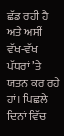ਛੱਡ ਰਹੀ ਹੈ ਅਤੇ ਅਸੀਂ ਵੱਖ-ਵੱਖ ਪੱਧਰਾਂ ’ਤੇ ਯਤਨ ਕਰ ਰਹੇ ਹਾਂ। ਪਿਛਲੇ ਦਿਨਾਂ ਵਿੱਚ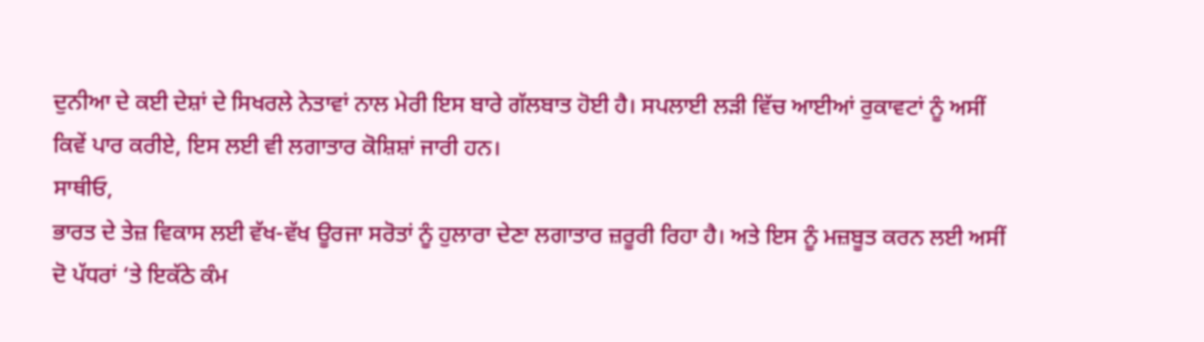ਦੁਨੀਆ ਦੇ ਕਈ ਦੇਸ਼ਾਂ ਦੇ ਸਿਖਰਲੇ ਨੇਤਾਵਾਂ ਨਾਲ ਮੇਰੀ ਇਸ ਬਾਰੇ ਗੱਲਬਾਤ ਹੋਈ ਹੈ। ਸਪਲਾਈ ਲੜੀ ਵਿੱਚ ਆਈਆਂ ਰੁਕਾਵਟਾਂ ਨੂੰ ਅਸੀਂ ਕਿਵੇਂ ਪਾਰ ਕਰੀਏ, ਇਸ ਲਈ ਵੀ ਲਗਾਤਾਰ ਕੋਸ਼ਿਸ਼ਾਂ ਜਾਰੀ ਹਨ।
ਸਾਥੀਓ,
ਭਾਰਤ ਦੇ ਤੇਜ਼ ਵਿਕਾਸ ਲਈ ਵੱਖ-ਵੱਖ ਊਰਜਾ ਸਰੋਤਾਂ ਨੂੰ ਹੁਲਾਰਾ ਦੇਣਾ ਲਗਾਤਾਰ ਜ਼ਰੂਰੀ ਰਿਹਾ ਹੈ। ਅਤੇ ਇਸ ਨੂੰ ਮਜ਼ਬੂਤ ਕਰਨ ਲਈ ਅਸੀਂ ਦੋ ਪੱਧਰਾਂ ‘ਤੇ ਇਕੱਠੇ ਕੰਮ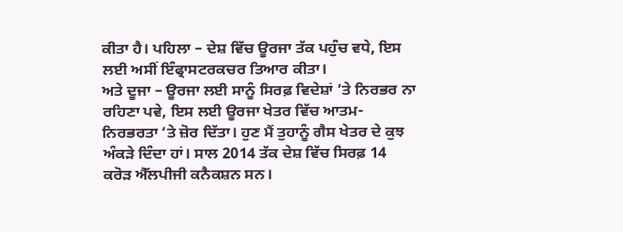ਕੀਤਾ ਹੈ। ਪਹਿਲਾ – ਦੇਸ਼ ਵਿੱਚ ਊਰਜਾ ਤੱਕ ਪਹੁੰਚ ਵਧੇ, ਇਸ ਲਈ ਅਸੀਂ ਇੰਫ੍ਰਾਸਟਰਕਚਰ ਤਿਆਰ ਕੀਤਾ।
ਅਤੇ ਦੂਜਾ – ਊਰਜਾ ਲਈ ਸਾਨੂੰ ਸਿਰਫ਼ ਵਿਦੇਸ਼ਾਂ ’ਤੇ ਨਿਰਭਰ ਨਾ ਰਹਿਣਾ ਪਵੇ, ਇਸ ਲਈ ਊਰਜਾ ਖੇਤਰ ਵਿੱਚ ਆਤਮ-ਨਿਰਭਰਤਾ ‘ਤੇ ਜ਼ੋਰ ਦਿੱਤਾ। ਹੁਣ ਮੈਂ ਤੁਹਾਨੂੰ ਗੈਸ ਖੇਤਰ ਦੇ ਕੁਝ ਅੰਕੜੇ ਦਿੰਦਾ ਹਾਂ। ਸਾਲ 2014 ਤੱਕ ਦੇਸ਼ ਵਿੱਚ ਸਿਰਫ਼ 14 ਕਰੋੜ ਐੱਲਪੀਜੀ ਕਨੈਕਸ਼ਨ ਸਨ।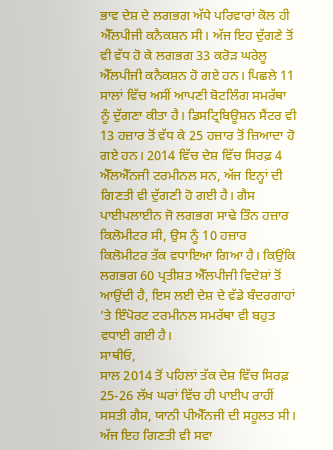ਭਾਵ ਦੇਸ਼ ਦੇ ਲਗਭਗ ਅੱਧੇ ਪਰਿਵਾਰਾਂ ਕੋਲ ਹੀ ਐੱਲਪੀਜੀ ਕਨੈਕਸ਼ਨ ਸੀ। ਅੱਜ ਇਹ ਦੁੱਗਣੇ ਤੋਂ ਵੀ ਵੱਧ ਹੋ ਕੇ ਲਗਭਗ 33 ਕਰੋੜ ਘਰੇਲੂ ਐੱਲਪੀਜੀ ਕਨੈਕਸ਼ਨ ਹੋ ਗਏ ਹਨ। ਪਿਛਲੇ 11 ਸਾਲਾਂ ਵਿੱਚ ਅਸੀਂ ਆਪਣੀ ਬੋਟਲਿੰਗ ਸਮਰੱਥਾ ਨੂੰ ਦੁੱਗਣਾ ਕੀਤਾ ਹੈ। ਡਿਸਟ੍ਰਿਬਿਊਸ਼ਨ ਸੈਂਟਰ ਵੀ 13 ਹਜ਼ਾਰ ਤੋਂ ਵੱਧ ਕੇ 25 ਹਜ਼ਾਰ ਤੋਂ ਜ਼ਿਆਦਾ ਹੋ ਗਏ ਹਨ। 2014 ਵਿੱਚ ਦੇਸ਼ ਵਿੱਚ ਸਿਰਫ਼ 4 ਐੱਲਐੱਨਜੀ ਟਰਮੀਨਲ ਸਨ, ਅੱਜ ਇਨ੍ਹਾਂ ਦੀ ਗਿਣਤੀ ਵੀ ਦੁੱਗਣੀ ਹੋ ਗਈ ਹੈ। ਗੈਸ ਪਾਈਪਲਾਈਨ ਜੋ ਲਗਭਗ ਸਾਢੇ ਤਿੰਨ ਹਜ਼ਾਰ ਕਿਲੋਮੀਟਰ ਸੀ, ਉਸ ਨੂੰ 10 ਹਜ਼ਾਰ ਕਿਲੋਮੀਟਰ ਤੱਕ ਵਧਾਇਆ ਗਿਆ ਹੈ। ਕਿਉਂਕਿ ਲਗਭਗ 60 ਪ੍ਰਤੀਸ਼ਤ ਐੱਲਪੀਜੀ ਵਿਦੇਸ਼ਾਂ ਤੋਂ ਆਉਂਦੀ ਹੈ, ਇਸ ਲਈ ਦੇਸ਼ ਦੇ ਵੱਡੇ ਬੰਦਰਗਾਹਾਂ ’ਤੇ ਇੰਪੋਰਟ ਟਰਮੀਨਲ ਸਮਰੱਥਾ ਵੀ ਬਹੁਤ ਵਧਾਈ ਗਈ ਹੈ।
ਸਾਥੀਓ,
ਸਾਲ 2014 ਤੋਂ ਪਹਿਲਾਂ ਤੱਕ ਦੇਸ਼ ਵਿੱਚ ਸਿਰਫ਼ 25-26 ਲੱਖ ਘਰਾਂ ਵਿੱਚ ਹੀ ਪਾਈਪ ਰਾਹੀਂ ਸਸਤੀ ਗੈਸ, ਯਾਨੀ ਪੀਐੱਨਜੀ ਦੀ ਸਹੂਲਤ ਸੀ। ਅੱਜ ਇਹ ਗਿਣਤੀ ਵੀ ਸਵਾ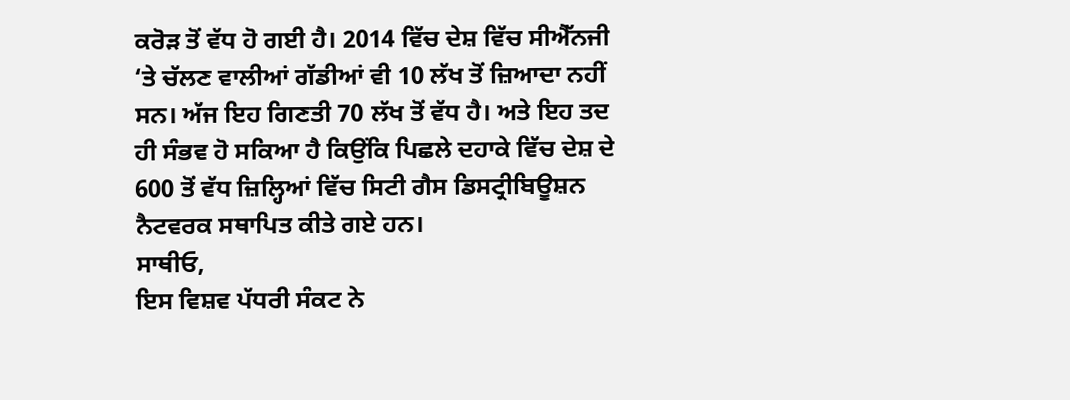ਕਰੋੜ ਤੋਂ ਵੱਧ ਹੋ ਗਈ ਹੈ। 2014 ਵਿੱਚ ਦੇਸ਼ ਵਿੱਚ ਸੀਐੱਨਜੀ ‘ਤੇ ਚੱਲਣ ਵਾਲੀਆਂ ਗੱਡੀਆਂ ਵੀ 10 ਲੱਖ ਤੋਂ ਜ਼ਿਆਦਾ ਨਹੀਂ ਸਨ। ਅੱਜ ਇਹ ਗਿਣਤੀ 70 ਲੱਖ ਤੋਂ ਵੱਧ ਹੈ। ਅਤੇ ਇਹ ਤਦ ਹੀ ਸੰਭਵ ਹੋ ਸਕਿਆ ਹੈ ਕਿਉਂਕਿ ਪਿਛਲੇ ਦਹਾਕੇ ਵਿੱਚ ਦੇਸ਼ ਦੇ 600 ਤੋਂ ਵੱਧ ਜ਼ਿਲ੍ਹਿਆਂ ਵਿੱਚ ਸਿਟੀ ਗੈਸ ਡਿਸਟ੍ਰੀਬਿਊਸ਼ਨ ਨੈਟਵਰਕ ਸਥਾਪਿਤ ਕੀਤੇ ਗਏ ਹਨ।
ਸਾਥੀਓ,
ਇਸ ਵਿਸ਼ਵ ਪੱਧਰੀ ਸੰਕਟ ਨੇ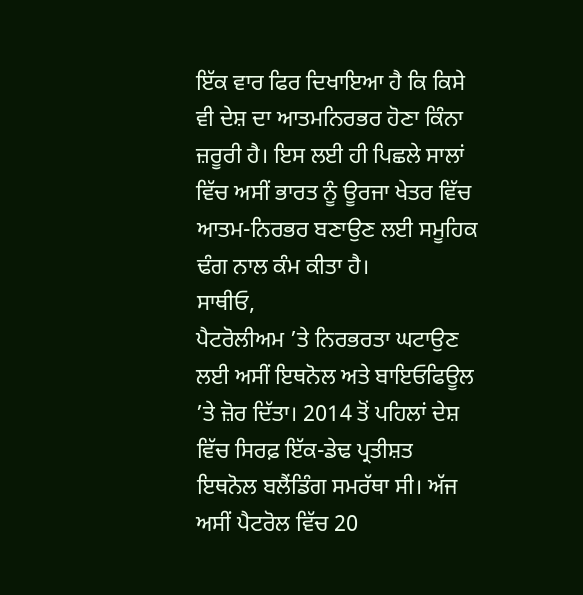ਇੱਕ ਵਾਰ ਫਿਰ ਦਿਖਾਇਆ ਹੈ ਕਿ ਕਿਸੇ ਵੀ ਦੇਸ਼ ਦਾ ਆਤਮਨਿਰਭਰ ਹੋਣਾ ਕਿੰਨਾ ਜ਼ਰੂਰੀ ਹੈ। ਇਸ ਲਈ ਹੀ ਪਿਛਲੇ ਸਾਲਾਂ ਵਿੱਚ ਅਸੀਂ ਭਾਰਤ ਨੂੰ ਊਰਜਾ ਖੇਤਰ ਵਿੱਚ ਆਤਮ-ਨਿਰਭਰ ਬਣਾਉਣ ਲਈ ਸਮੂਹਿਕ ਢੰਗ ਨਾਲ ਕੰਮ ਕੀਤਾ ਹੈ।
ਸਾਥੀਓ,
ਪੈਟਰੋਲੀਅਮ ’ਤੇ ਨਿਰਭਰਤਾ ਘਟਾਉਣ ਲਈ ਅਸੀਂ ਇਥਨੋਲ ਅਤੇ ਬਾਇਓਫਿਊਲ ’ਤੇ ਜ਼ੋਰ ਦਿੱਤਾ। 2014 ਤੋਂ ਪਹਿਲਾਂ ਦੇਸ਼ ਵਿੱਚ ਸਿਰਫ਼ ਇੱਕ-ਡੇਢ ਪ੍ਰਤੀਸ਼ਤ ਇਥਨੋਲ ਬਲੈਂਡਿੰਗ ਸਮਰੱਥਾ ਸੀ। ਅੱਜ ਅਸੀਂ ਪੈਟਰੋਲ ਵਿੱਚ 20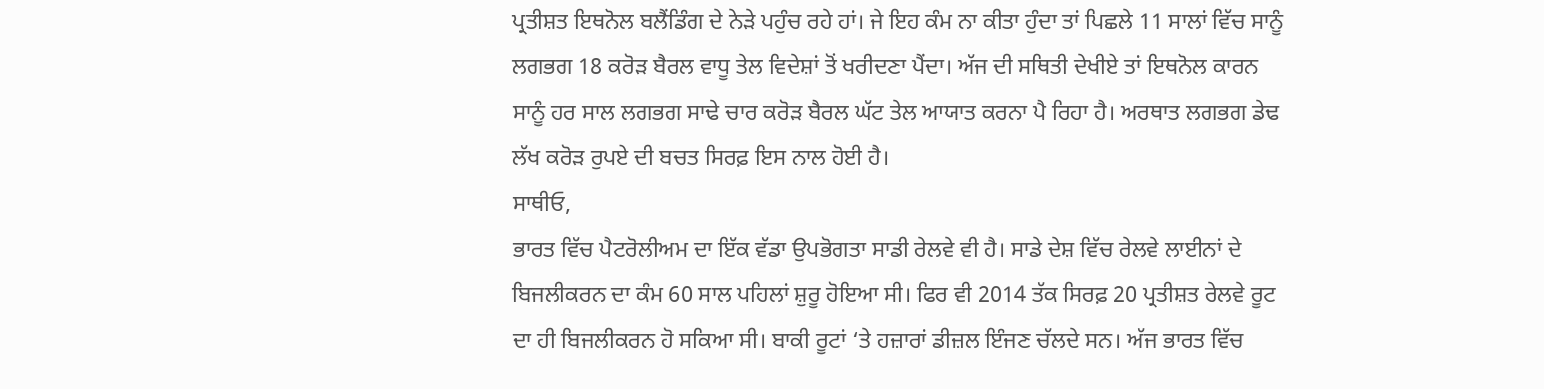ਪ੍ਰਤੀਸ਼ਤ ਇਥਨੋਲ ਬਲੈਂਡਿੰਗ ਦੇ ਨੇੜੇ ਪਹੁੰਚ ਰਹੇ ਹਾਂ। ਜੇ ਇਹ ਕੰਮ ਨਾ ਕੀਤਾ ਹੁੰਦਾ ਤਾਂ ਪਿਛਲੇ 11 ਸਾਲਾਂ ਵਿੱਚ ਸਾਨੂੰ ਲਗਭਗ 18 ਕਰੋੜ ਬੈਰਲ ਵਾਧੂ ਤੇਲ ਵਿਦੇਸ਼ਾਂ ਤੋਂ ਖਰੀਦਣਾ ਪੈਂਦਾ। ਅੱਜ ਦੀ ਸਥਿਤੀ ਦੇਖੀਏ ਤਾਂ ਇਥਨੋਲ ਕਾਰਨ ਸਾਨੂੰ ਹਰ ਸਾਲ ਲਗਭਗ ਸਾਢੇ ਚਾਰ ਕਰੋੜ ਬੈਰਲ ਘੱਟ ਤੇਲ ਆਯਾਤ ਕਰਨਾ ਪੈ ਰਿਹਾ ਹੈ। ਅਰਥਾਤ ਲਗਭਗ ਡੇਢ ਲੱਖ ਕਰੋੜ ਰੁਪਏ ਦੀ ਬਚਤ ਸਿਰਫ਼ ਇਸ ਨਾਲ ਹੋਈ ਹੈ।
ਸਾਥੀਓ,
ਭਾਰਤ ਵਿੱਚ ਪੈਟਰੋਲੀਅਮ ਦਾ ਇੱਕ ਵੱਡਾ ਉਪਭੋਗਤਾ ਸਾਡੀ ਰੇਲਵੇ ਵੀ ਹੈ। ਸਾਡੇ ਦੇਸ਼ ਵਿੱਚ ਰੇਲਵੇ ਲਾਈਨਾਂ ਦੇ ਬਿਜਲੀਕਰਨ ਦਾ ਕੰਮ 60 ਸਾਲ ਪਹਿਲਾਂ ਸ਼ੁਰੂ ਹੋਇਆ ਸੀ। ਫਿਰ ਵੀ 2014 ਤੱਕ ਸਿਰਫ਼ 20 ਪ੍ਰਤੀਸ਼ਤ ਰੇਲਵੇ ਰੂਟ ਦਾ ਹੀ ਬਿਜਲੀਕਰਨ ਹੋ ਸਕਿਆ ਸੀ। ਬਾਕੀ ਰੂਟਾਂ ‘ਤੇ ਹਜ਼ਾਰਾਂ ਡੀਜ਼ਲ ਇੰਜਣ ਚੱਲਦੇ ਸਨ। ਅੱਜ ਭਾਰਤ ਵਿੱਚ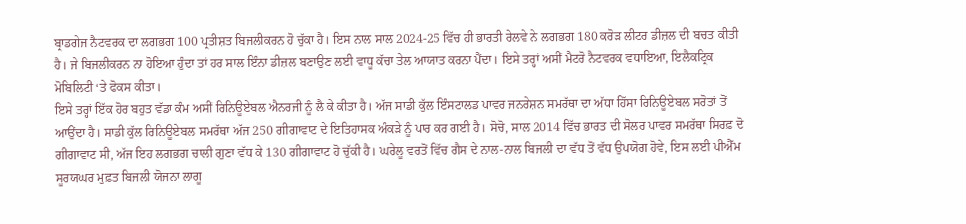ਬ੍ਰਾਡਗੇਜ ਨੈਟਵਰਕ ਦਾ ਲਗਭਗ 100 ਪ੍ਰਤੀਸ਼ਤ ਬਿਜਲੀਕਰਨ ਹੋ ਚੁੱਕਾ ਹੈ। ਇਸ ਨਾਲ ਸਾਲ 2024-25 ਵਿੱਚ ਹੀ ਭਾਰਤੀ ਰੇਲਵੇ ਨੇ ਲਗਭਗ 180 ਕਰੋੜ ਲੀਟਰ ਡੀਜ਼ਲ ਦੀ ਬਚਤ ਕੀਤੀ ਹੈ। ਜੇ ਬਿਜਲੀਕਰਨ ਨਾ ਹੋਇਆ ਹੁੰਦਾ ਤਾਂ ਹਰ ਸਾਲ ਇੰਨਾ ਡੀਜ਼ਲ ਬਣਾਉਣ ਲਈ ਵਾਧੂ ਕੱਚਾ ਤੇਲ ਆਯਾਤ ਕਰਨਾ ਪੈਂਦਾ। ਇਸੇ ਤਰ੍ਹਾਂ ਅਸੀਂ ਮੈਟਰੋ ਨੈਟਵਰਕ ਵਧਾਇਆ, ਇਲੈਕਟ੍ਰਿਕ ਮੋਬਿਲਿਟੀ ‘ਤੇ ਫੋਕਸ ਕੀਤਾ।
ਇਸੇ ਤਰ੍ਹਾਂ ਇੱਕ ਹੋਰ ਬਹੁਤ ਵੱਡਾ ਕੰਮ ਅਸੀਂ ਰਿਨਿਊਏਬਲ ਐਨਰਜੀ ਨੂੰ ਲੈ ਕੇ ਕੀਤਾ ਹੈ। ਅੱਜ ਸਾਡੀ ਕੁੱਲ ਇੰਸਟਾਲਡ ਪਾਵਰ ਜਨਰੇਸ਼ਨ ਸਮਰੱਥਾ ਦਾ ਅੱਧਾ ਹਿੱਸਾ ਰਿਨਿਊਏਬਲ ਸਰੋਤਾਂ ਤੋਂ ਆਉਂਦਾ ਹੈ। ਸਾਡੀ ਕੁੱਲ ਰਿਨਿਊਏਬਲ ਸਮਰੱਥਾ ਅੱਜ 250 ਗੀਗਾਵਾਟ ਦੇ ਇਤਿਹਾਸਕ ਅੰਕੜੇ ਨੂੰ ਪਾਰ ਕਰ ਗਈ ਹੈ। ਸੋਚੋ, ਸਾਲ 2014 ਵਿੱਚ ਭਾਰਤ ਦੀ ਸੋਲਰ ਪਾਵਰ ਸਮਰੱਥਾ ਸਿਰਫ਼ ਦੋ ਗੀਗਾਵਾਟ ਸੀ, ਅੱਜ ਇਹ ਲਗਭਗ ਚਾਲੀ ਗੁਣਾ ਵੱਧ ਕੇ 130 ਗੀਗਾਵਾਟ ਹੋ ਚੁੱਕੀ ਹੈ। ਘਰੇਲੂ ਵਰਤੋਂ ਵਿੱਚ ਗੈਸ ਦੇ ਨਾਲ-ਨਾਲ ਬਿਜਲੀ ਦਾ ਵੱਧ ਤੋਂ ਵੱਧ ਉਪਯੋਗ ਹੋਵੇ, ਇਸ ਲਈ ਪੀਐੱਮ ਸੂਰਯਘਰ ਮੁਫ਼ਤ ਬਿਜਲੀ ਯੋਜਨਾ ਲਾਗੂ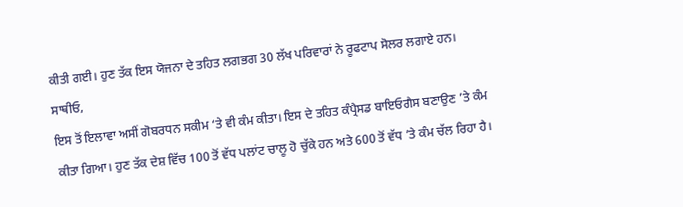ਕੀਤੀ ਗਈ। ਹੁਣ ਤੱਕ ਇਸ ਯੋਜਨਾ ਦੇ ਤਹਿਤ ਲਗਭਗ 30 ਲੱਖ ਪਰਿਵਾਰਾਂ ਨੇ ਰੂਫਟਾਪ ਸੋਲਰ ਲਗਾਏ ਹਨ।
ਸਾਥੀਓ,
ਇਸ ਤੋਂ ਇਲਾਵਾ ਅਸੀਂ ਗੋਬਰਧਨ ਸਕੀਮ ‘ਤੇ ਵੀ ਕੰਮ ਕੀਤਾ। ਇਸ ਦੇ ਤਹਿਤ ਕੰਪ੍ਰੈਸਡ ਬਾਇਓਗੈਸ ਬਣਾਉਣ ’ਤੇ ਕੰਮ ਕੀਤਾ ਗਿਆ। ਹੁਣ ਤੱਕ ਦੇਸ਼ ਵਿੱਚ 100 ਤੋਂ ਵੱਧ ਪਲਾਂਟ ਚਾਲੂ ਹੋ ਚੁੱਕੇ ਹਨ ਅਤੇ 600 ਤੋਂ ਵੱਧ ’ਤੇ ਕੰਮ ਚੱਲ ਰਿਹਾ ਹੈ।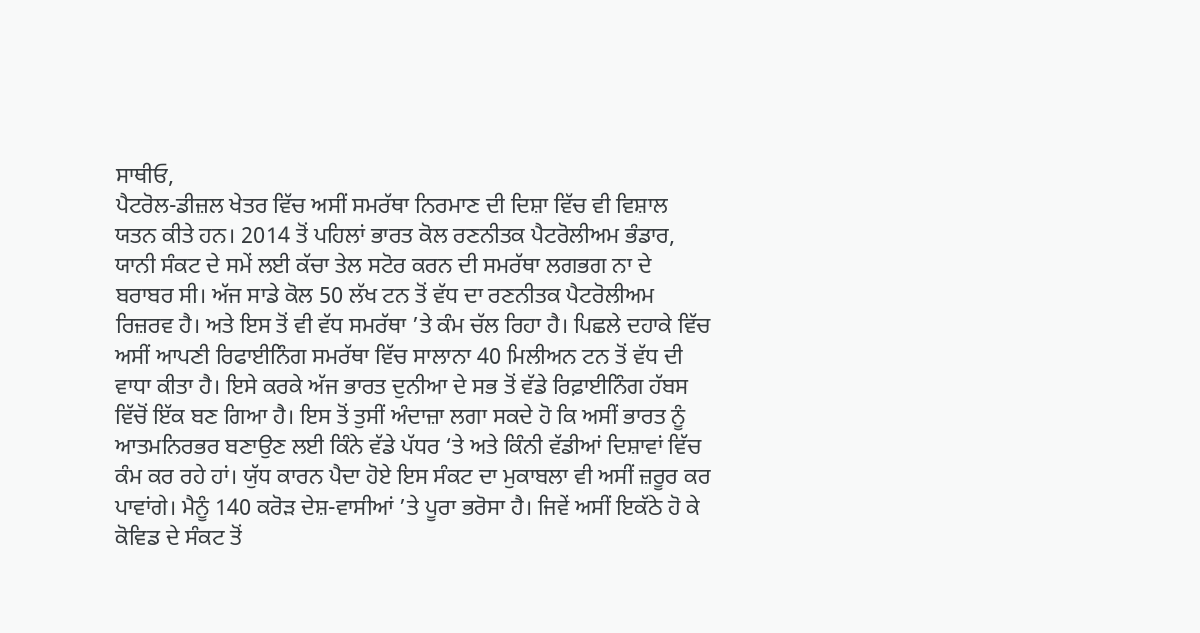ਸਾਥੀਓ,
ਪੈਟਰੋਲ-ਡੀਜ਼ਲ ਖੇਤਰ ਵਿੱਚ ਅਸੀਂ ਸਮਰੱਥਾ ਨਿਰਮਾਣ ਦੀ ਦਿਸ਼ਾ ਵਿੱਚ ਵੀ ਵਿਸ਼ਾਲ ਯਤਨ ਕੀਤੇ ਹਨ। 2014 ਤੋਂ ਪਹਿਲਾਂ ਭਾਰਤ ਕੋਲ ਰਣਨੀਤਕ ਪੈਟਰੋਲੀਅਮ ਭੰਡਾਰ, ਯਾਨੀ ਸੰਕਟ ਦੇ ਸਮੇਂ ਲਈ ਕੱਚਾ ਤੇਲ ਸਟੋਰ ਕਰਨ ਦੀ ਸਮਰੱਥਾ ਲਗਭਗ ਨਾ ਦੇ ਬਰਾਬਰ ਸੀ। ਅੱਜ ਸਾਡੇ ਕੋਲ 50 ਲੱਖ ਟਨ ਤੋਂ ਵੱਧ ਦਾ ਰਣਨੀਤਕ ਪੈਟਰੋਲੀਅਮ ਰਿਜ਼ਰਵ ਹੈ। ਅਤੇ ਇਸ ਤੋਂ ਵੀ ਵੱਧ ਸਮਰੱਥਾ ’ਤੇ ਕੰਮ ਚੱਲ ਰਿਹਾ ਹੈ। ਪਿਛਲੇ ਦਹਾਕੇ ਵਿੱਚ ਅਸੀਂ ਆਪਣੀ ਰਿਫਾਈਨਿੰਗ ਸਮਰੱਥਾ ਵਿੱਚ ਸਾਲਾਨਾ 40 ਮਿਲੀਅਨ ਟਨ ਤੋਂ ਵੱਧ ਦੀ ਵਾਧਾ ਕੀਤਾ ਹੈ। ਇਸੇ ਕਰਕੇ ਅੱਜ ਭਾਰਤ ਦੁਨੀਆ ਦੇ ਸਭ ਤੋਂ ਵੱਡੇ ਰਿਫ਼ਾਈਨਿੰਗ ਹੱਬਸ ਵਿੱਚੋਂ ਇੱਕ ਬਣ ਗਿਆ ਹੈ। ਇਸ ਤੋਂ ਤੁਸੀਂ ਅੰਦਾਜ਼ਾ ਲਗਾ ਸਕਦੇ ਹੋ ਕਿ ਅਸੀਂ ਭਾਰਤ ਨੂੰ ਆਤਮਨਿਰਭਰ ਬਣਾਉਣ ਲਈ ਕਿੰਨੇ ਵੱਡੇ ਪੱਧਰ ‘ਤੇ ਅਤੇ ਕਿੰਨੀ ਵੱਡੀਆਂ ਦਿਸ਼ਾਵਾਂ ਵਿੱਚ ਕੰਮ ਕਰ ਰਹੇ ਹਾਂ। ਯੁੱਧ ਕਾਰਨ ਪੈਦਾ ਹੋਏ ਇਸ ਸੰਕਟ ਦਾ ਮੁਕਾਬਲਾ ਵੀ ਅਸੀਂ ਜ਼ਰੂਰ ਕਰ ਪਾਵਾਂਗੇ। ਮੈਨੂੰ 140 ਕਰੋੜ ਦੇਸ਼-ਵਾਸੀਆਂ ’ਤੇ ਪੂਰਾ ਭਰੋਸਾ ਹੈ। ਜਿਵੇਂ ਅਸੀਂ ਇਕੱਠੇ ਹੋ ਕੇ ਕੋਵਿਡ ਦੇ ਸੰਕਟ ਤੋਂ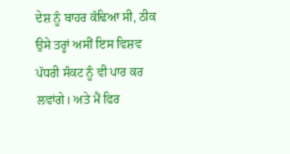ਦੇਸ਼ ਨੂੰ ਬਾਹਰ ਕੱਢਿਆ ਸੀ, ਠੀਕ ਉਸੇ ਤਰ੍ਹਾਂ ਅਸੀਂ ਇਸ ਵਿਸ਼ਵ ਪੱਧਰੀ ਸੰਕਟ ਨੂੰ ਵੀ ਪਾਰ ਕਰ ਲਵਾਂਗੇ। ਅਤੇ ਮੈਂ ਫਿਰ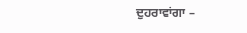ਦੁਹਰਾਵਾਂਗਾ –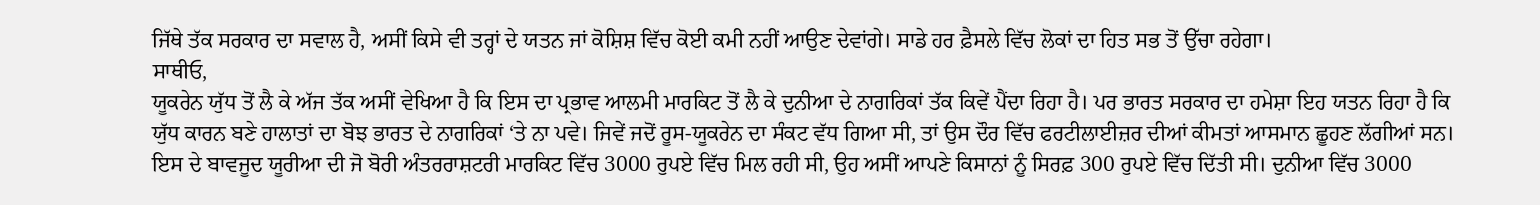ਜਿੱਥੇ ਤੱਕ ਸਰਕਾਰ ਦਾ ਸਵਾਲ ਹੈ, ਅਸੀਂ ਕਿਸੇ ਵੀ ਤਰ੍ਹਾਂ ਦੇ ਯਤਨ ਜਾਂ ਕੋਸ਼ਿਸ਼ ਵਿੱਚ ਕੋਈ ਕਮੀ ਨਹੀਂ ਆਉਣ ਦੇਵਾਂਗੇ। ਸਾਡੇ ਹਰ ਫ਼ੈਸਲੇ ਵਿੱਚ ਲੋਕਾਂ ਦਾ ਹਿਤ ਸਭ ਤੋਂ ਉੱਚਾ ਰਹੇਗਾ।
ਸਾਥੀਓ,
ਯੂਕਰੇਨ ਯੁੱਧ ਤੋਂ ਲੈ ਕੇ ਅੱਜ ਤੱਕ ਅਸੀਂ ਵੇਖਿਆ ਹੈ ਕਿ ਇਸ ਦਾ ਪ੍ਰਭਾਵ ਆਲਮੀ ਮਾਰਕਿਟ ਤੋਂ ਲੈ ਕੇ ਦੁਨੀਆ ਦੇ ਨਾਗਰਿਕਾਂ ਤੱਕ ਕਿਵੇਂ ਪੈਂਦਾ ਰਿਹਾ ਹੈ। ਪਰ ਭਾਰਤ ਸਰਕਾਰ ਦਾ ਹਮੇਸ਼ਾ ਇਹ ਯਤਨ ਰਿਹਾ ਹੈ ਕਿ ਯੁੱਧ ਕਾਰਨ ਬਣੇ ਹਾਲਾਤਾਂ ਦਾ ਬੋਝ ਭਾਰਤ ਦੇ ਨਾਗਰਿਕਾਂ ‘ਤੇ ਨਾ ਪਵੇ। ਜਿਵੇਂ ਜਦੋਂ ਰੂਸ-ਯੂਕਰੇਨ ਦਾ ਸੰਕਟ ਵੱਧ ਗਿਆ ਸੀ, ਤਾਂ ਉਸ ਦੌਰ ਵਿੱਚ ਫਰਟੀਲਾਈਜ਼ਰ ਦੀਆਂ ਕੀਮਤਾਂ ਆਸਮਾਨ ਛੂਹਣ ਲੱਗੀਆਂ ਸਨ। ਇਸ ਦੇ ਬਾਵਜੂਦ ਯੂਰੀਆ ਦੀ ਜੋ ਬੋਰੀ ਅੰਤਰਰਾਸ਼ਟਰੀ ਮਾਰਕਿਟ ਵਿੱਚ 3000 ਰੁਪਏ ਵਿੱਚ ਮਿਲ ਰਹੀ ਸੀ, ਉਹ ਅਸੀਂ ਆਪਣੇ ਕਿਸਾਨਾਂ ਨੂੰ ਸਿਰਫ਼ 300 ਰੁਪਏ ਵਿੱਚ ਦਿੱਤੀ ਸੀ। ਦੁਨੀਆ ਵਿੱਚ 3000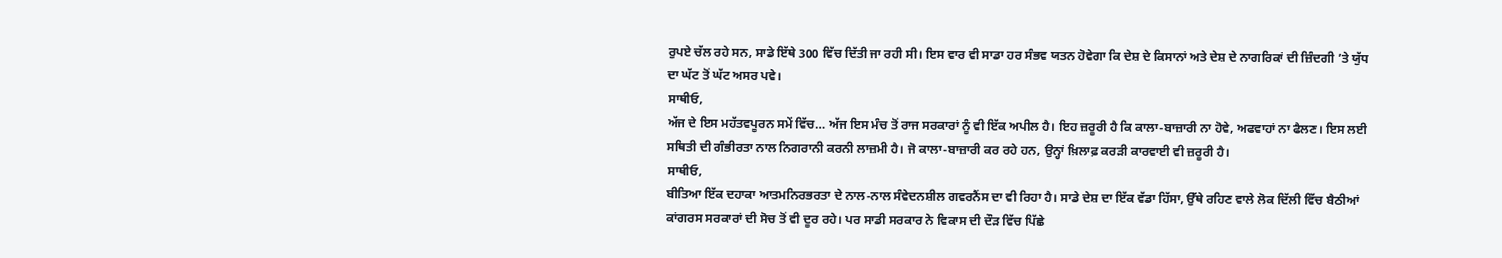ਰੁਪਏ ਚੱਲ ਰਹੇ ਸਨ, ਸਾਡੇ ਇੱਥੇ 300 ਵਿੱਚ ਦਿੱਤੀ ਜਾ ਰਹੀ ਸੀ। ਇਸ ਵਾਰ ਵੀ ਸਾਡਾ ਹਰ ਸੰਭਵ ਯਤਨ ਹੋਵੇਗਾ ਕਿ ਦੇਸ਼ ਦੇ ਕਿਸਾਨਾਂ ਅਤੇ ਦੇਸ਼ ਦੇ ਨਾਗਰਿਕਾਂ ਦੀ ਜ਼ਿੰਦਗੀ ’ਤੇ ਯੁੱਧ ਦਾ ਘੱਟ ਤੋਂ ਘੱਟ ਅਸਰ ਪਵੇ।
ਸਾਥੀਓ,
ਅੱਜ ਦੇ ਇਸ ਮਹੱਤਵਪੂਰਨ ਸਮੇਂ ਵਿੱਚ… ਅੱਜ ਇਸ ਮੰਚ ਤੋਂ ਰਾਜ ਸਰਕਾਰਾਂ ਨੂੰ ਵੀ ਇੱਕ ਅਪੀਲ ਹੈ। ਇਹ ਜ਼ਰੂਰੀ ਹੈ ਕਿ ਕਾਲਾ-ਬਾਜ਼ਾਰੀ ਨਾ ਹੋਵੇ, ਅਫਵਾਹਾਂ ਨਾ ਫੈਲਣ। ਇਸ ਲਈ ਸਥਿਤੀ ਦੀ ਗੰਭੀਰਤਾ ਨਾਲ ਨਿਗਰਾਨੀ ਕਰਨੀ ਲਾਜ਼ਮੀ ਹੈ। ਜੋ ਕਾਲਾ-ਬਾਜ਼ਾਰੀ ਕਰ ਰਹੇ ਹਨ, ਉਨ੍ਹਾਂ ਖ਼ਿਲਾਫ਼ ਕਰੜੀ ਕਾਰਵਾਈ ਵੀ ਜ਼ਰੂਰੀ ਹੈ।
ਸਾਥੀਓ,
ਬੀਤਿਆ ਇੱਕ ਦਹਾਕਾ ਆਤਮਨਿਰਭਰਤਾ ਦੇ ਨਾਲ-ਨਾਲ ਸੰਵੇਦਨਸ਼ੀਲ ਗਵਰਨੈਂਸ ਦਾ ਵੀ ਰਿਹਾ ਹੈ। ਸਾਡੇ ਦੇਸ਼ ਦਾ ਇੱਕ ਵੱਡਾ ਹਿੱਸਾ, ਉੱਥੇ ਰਹਿਣ ਵਾਲੇ ਲੋਕ ਦਿੱਲੀ ਵਿੱਚ ਬੈਠੀਆਂ ਕਾਂਗਰਸ ਸਰਕਾਰਾਂ ਦੀ ਸੋਚ ਤੋਂ ਵੀ ਦੂਰ ਰਹੇ। ਪਰ ਸਾਡੀ ਸਰਕਾਰ ਨੇ ਵਿਕਾਸ ਦੀ ਦੌੜ ਵਿੱਚ ਪਿੱਛੇ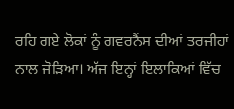ਰਹਿ ਗਏ ਲੋਕਾਂ ਨੂੰ ਗਵਰਨੈਂਸ ਦੀਆਂ ਤਰਜੀਹਾਂ ਨਾਲ ਜੋੜਿਆ। ਅੱਜ ਇਨ੍ਹਾਂ ਇਲਾਕਿਆਂ ਵਿੱਚ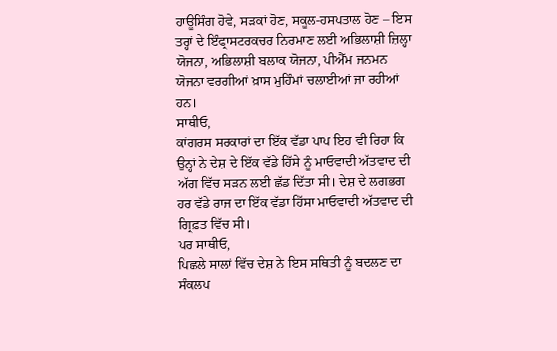ਹਾਊਸਿੰਗ ਹੋਵੇ, ਸੜਕਾਂ ਹੋਣ, ਸਕੂਲ-ਹਸਪਤਾਲ ਹੋਣ – ਇਸ ਤਰ੍ਹਾਂ ਦੇ ਇੰਫ੍ਰਾਸਟਰਕਚਰ ਨਿਰਮਾਣ ਲਈ ਅਭਿਲਾਸ਼ੀ ਜ਼ਿਲ੍ਹਾ ਯੋਜਨਾ, ਅਭਿਲਾਸ਼ੀ ਬਲਾਕ ਯੋਜਨਾ, ਪੀਐੱਮ ਜਨਮਨ ਯੋਜਨਾ ਵਰਗੀਆਂ ਖ਼ਾਸ ਮੁਹਿੰਮਾਂ ਚਲਾਈਆਂ ਜਾ ਰਹੀਆਂ ਹਨ।
ਸਾਥੀਓ,
ਕਾਂਗਰਸ ਸਰਕਾਰਾਂ ਦਾ ਇੱਕ ਵੱਡਾ ਪਾਪ ਇਹ ਵੀ ਰਿਹਾ ਕਿ ਉਨ੍ਹਾਂ ਨੇ ਦੇਸ਼ ਦੇ ਇੱਕ ਵੱਡੇ ਹਿੱਸੇ ਨੂੰ ਮਾਓਵਾਦੀ ਅੱਤਵਾਦ ਦੀ ਅੱਗ ਵਿੱਚ ਸੜਨ ਲਈ ਛੱਡ ਦਿੱਤਾ ਸੀ। ਦੇਸ਼ ਦੇ ਲਗਭਗ ਹਰ ਵੱਡੇ ਰਾਜ ਦਾ ਇੱਕ ਵੱਡਾ ਹਿੱਸਾ ਮਾਓਵਾਦੀ ਅੱਤਵਾਦ ਦੀ ਗ੍ਰਿਫ਼ਤ ਵਿੱਚ ਸੀ।
ਪਰ ਸਾਥੀਓ,
ਪਿਛਲੇ ਸਾਲਾਂ ਵਿੱਚ ਦੇਸ਼ ਨੇ ਇਸ ਸਥਿਤੀ ਨੂੰ ਬਦਲਣ ਦਾ ਸੰਕਲਪ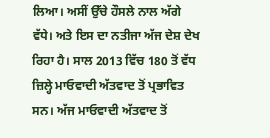ਲਿਆ। ਅਸੀਂ ਉੱਚੇ ਹੌਸਲੇ ਨਾਲ ਅੱਗੇ ਵੱਧੇ। ਅਤੇ ਇਸ ਦਾ ਨਤੀਜਾ ਅੱਜ ਦੇਸ਼ ਦੇਖ ਰਿਹਾ ਹੈ। ਸਾਲ 2013 ਵਿੱਚ 180 ਤੋਂ ਵੱਧ ਜ਼ਿਲ੍ਹੇ ਮਾਓਵਾਦੀ ਅੱਤਵਾਦ ਤੋਂ ਪ੍ਰਭਾਵਿਤ ਸਨ। ਅੱਜ ਮਾਓਵਾਦੀ ਅੱਤਵਾਦ ਤੋਂ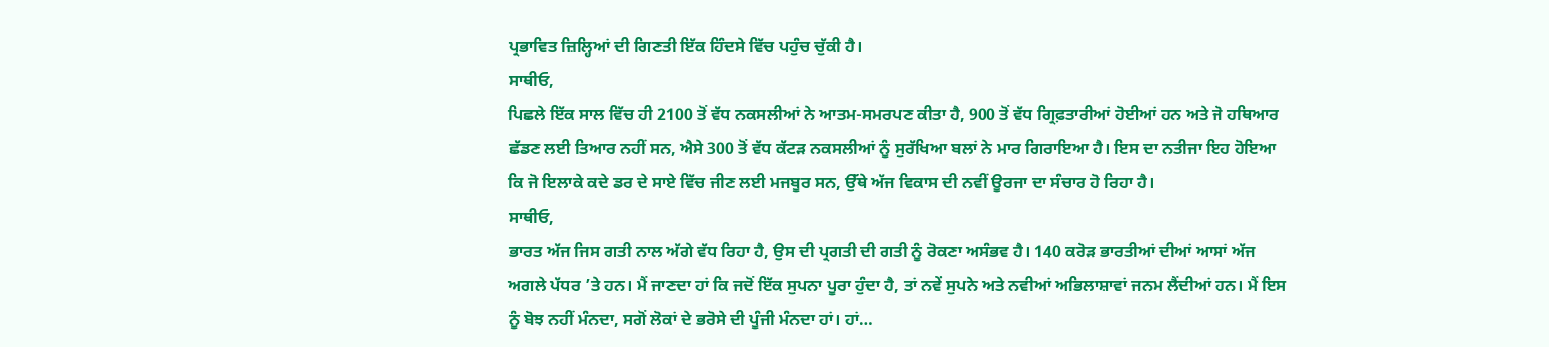ਪ੍ਰਭਾਵਿਤ ਜ਼ਿਲ੍ਹਿਆਂ ਦੀ ਗਿਣਤੀ ਇੱਕ ਹਿੰਦਸੇ ਵਿੱਚ ਪਹੁੰਚ ਚੁੱਕੀ ਹੈ।
ਸਾਥੀਓ,
ਪਿਛਲੇ ਇੱਕ ਸਾਲ ਵਿੱਚ ਹੀ 2100 ਤੋਂ ਵੱਧ ਨਕਸਲੀਆਂ ਨੇ ਆਤਮ-ਸਮਰਪਣ ਕੀਤਾ ਹੈ, 900 ਤੋਂ ਵੱਧ ਗ੍ਰਿਫ਼ਤਾਰੀਆਂ ਹੋਈਆਂ ਹਨ ਅਤੇ ਜੋ ਹਥਿਆਰ ਛੱਡਣ ਲਈ ਤਿਆਰ ਨਹੀਂ ਸਨ, ਐਸੇ 300 ਤੋਂ ਵੱਧ ਕੱਟੜ ਨਕਸਲੀਆਂ ਨੂੰ ਸੁਰੱਖਿਆ ਬਲਾਂ ਨੇ ਮਾਰ ਗਿਰਾਇਆ ਹੈ। ਇਸ ਦਾ ਨਤੀਜਾ ਇਹ ਹੋਇਆ ਕਿ ਜੋ ਇਲਾਕੇ ਕਦੇ ਡਰ ਦੇ ਸਾਏ ਵਿੱਚ ਜੀਣ ਲਈ ਮਜਬੂਰ ਸਨ, ਉੱਥੇ ਅੱਜ ਵਿਕਾਸ ਦੀ ਨਵੀਂ ਊਰਜਾ ਦਾ ਸੰਚਾਰ ਹੋ ਰਿਹਾ ਹੈ।
ਸਾਥੀਓ,
ਭਾਰਤ ਅੱਜ ਜਿਸ ਗਤੀ ਨਾਲ ਅੱਗੇ ਵੱਧ ਰਿਹਾ ਹੈ, ਉਸ ਦੀ ਪ੍ਰਗਤੀ ਦੀ ਗਤੀ ਨੂੰ ਰੋਕਣਾ ਅਸੰਭਵ ਹੈ। 140 ਕਰੋੜ ਭਾਰਤੀਆਂ ਦੀਆਂ ਆਸਾਂ ਅੱਜ ਅਗਲੇ ਪੱਧਰ ’ਤੇ ਹਨ। ਮੈਂ ਜਾਣਦਾ ਹਾਂ ਕਿ ਜਦੋਂ ਇੱਕ ਸੁਪਨਾ ਪੂਰਾ ਹੁੰਦਾ ਹੈ, ਤਾਂ ਨਵੇਂ ਸੁਪਨੇ ਅਤੇ ਨਵੀਆਂ ਅਭਿਲਾਸ਼ਾਵਾਂ ਜਨਮ ਲੈਂਦੀਆਂ ਹਨ। ਮੈਂ ਇਸ ਨੂੰ ਬੋਝ ਨਹੀਂ ਮੰਨਦਾ, ਸਗੋਂ ਲੋਕਾਂ ਦੇ ਭਰੋਸੇ ਦੀ ਪੂੰਜੀ ਮੰਨਦਾ ਹਾਂ। ਹਾਂ…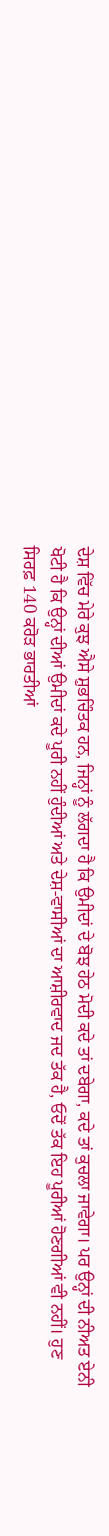ਦੇਸ਼ ਵਿੱਚ ਮੇਰੇ ਕੁਝ ਐਸੇ ਸ਼ੁਭਚਿੰਤਕ ਹਨ, ਜਿਨ੍ਹਾਂ ਨੂੰ ਲੱਗਦਾ ਹੈ ਕਿ ਉਮੀਦਾਂ ਦੇ ਬੋਝ ਹੇਠ ਮੋਦੀ ਕਦੇ ਤਾਂ ਦਬੇਗਾ, ਕਦੇ ਤਾਂ ਕੁਚਲਾ ਜਾਵੇਗਾ। ਪਰ ਉਨ੍ਹਾਂ ਦੀ ਨੀਅਤ ਏਨੀ ਖੋਟੀ ਹੈ ਕਿ ਉਨ੍ਹਾਂ ਦੀਆਂ ਉਮੀਦਾਂ ਕਦੇ ਪੂਰੀ ਨਹੀਂ ਹੁੰਦੀਆਂ ਅਤੇ ਦੇਸ਼-ਵਾਸੀਆਂ ਦਾ ਆਸ਼ੀਰਵਾਦ ਜਦ ਤੱਕ ਹੈ, ਓਦੋਂ ਤੱਕ ਇਹ ਪੂਰੀਆਂ ਹੋਣਗੀਆਂ ਵੀ ਨਹੀਂ। ਹੁਣ ਸਿਰਫ਼ 140 ਕਰੋੜ ਭਾਰਤੀਆਂ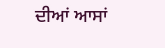ਦੀਆਂ ਆਸਾਂ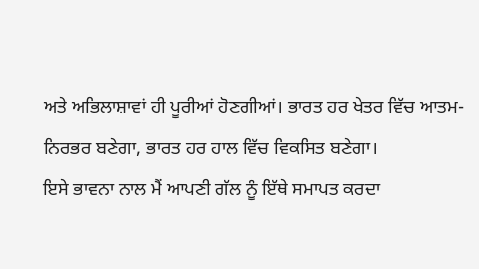ਅਤੇ ਅਭਿਲਾਸ਼ਾਵਾਂ ਹੀ ਪੂਰੀਆਂ ਹੋਣਗੀਆਂ। ਭਾਰਤ ਹਰ ਖੇਤਰ ਵਿੱਚ ਆਤਮ-ਨਿਰਭਰ ਬਣੇਗਾ, ਭਾਰਤ ਹਰ ਹਾਲ ਵਿੱਚ ਵਿਕਸਿਤ ਬਣੇਗਾ।
ਇਸੇ ਭਾਵਨਾ ਨਾਲ ਮੈਂ ਆਪਣੀ ਗੱਲ ਨੂੰ ਇੱਥੇ ਸਮਾਪਤ ਕਰਦਾ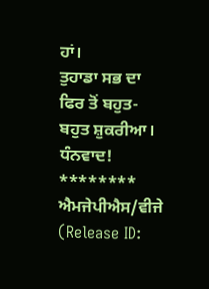ਹਾਂ।
ਤੁਹਾਡਾ ਸਭ ਦਾ ਫਿਰ ਤੋਂ ਬਹੁਤ-ਬਹੁਤ ਸ਼ੁਕਰੀਆ।
ਧੰਨਵਾਦ!
********
ਐਮਜੇਪੀਐਸ/ਵੀਜੇ
(Release ID: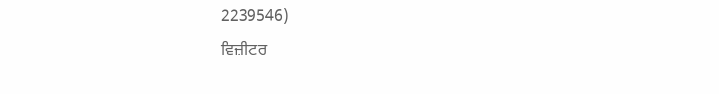2239546)
ਵਿਜ਼ੀਟਰ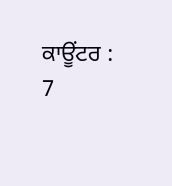ਕਾਊਂਟਰ : 7